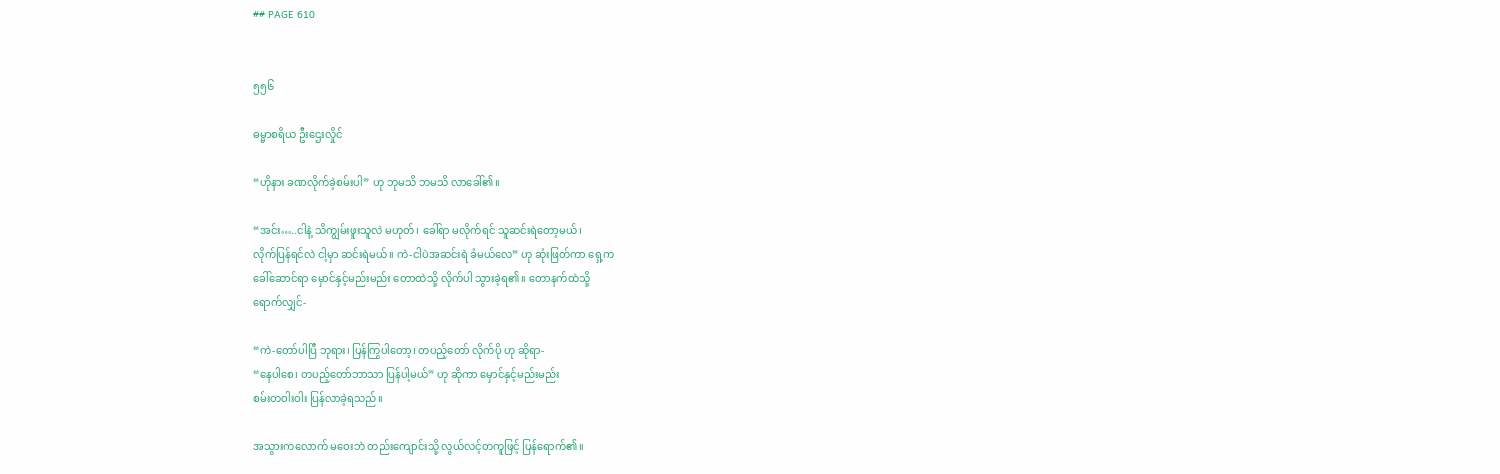## PAGE 610


၅၅၆

ဓမ္မာစရိယ ဦးဌေးလှိုင်

“ဟိုနား ခဏလိုက်ခဲ့စမ်းပါ” ဟု ဘုမသိ ဘမသိ လာခေါ်၏။

“အင်း…..ငါနဲ့ သိကျွမ်းဖူးသူလဲ မဟုတ်၊ ခေါ်ရာ မလိုက်ရင် သူဆင်းရဲတော့မယ်၊
လိုက်ပြန်ရင်လဲ ငါ့မှာ ဆင်းရဲမယ်။ ကဲ-ငါပဲအဆင်းရဲ ခံမယ်လေ” ဟု ဆုံးဖြတ်ကာ ရှေ့က
ခေါ်ဆောင်ရာ မှောင်နှင့်မည်းမည်း တောထဲသို့ လိုက်ပါ သွားခဲ့ရ၏။ တောနက်ထဲသို့
ရောက်လျှင်-

“ကဲ-တော်ပါပြီ ဘုရား၊ ပြန်ကြွပါတော့၊ တပည့်တော် လိုက်ပို ဟု ဆိုရာ-
“နေပါစေ၊ တပည့်တော်ဘာသာ ပြန်ပါ့မယ်” ဟု ဆိုကာ မှောင်နှင့်မည်းမည်း
စမ်းတဝါးဝါး ပြန်လာခဲ့ရသည်။

အသွားကလောက် မဝေးဘဲ တည်းကျောင်းသို့ လွယ်လင့်တကူဖြင့် ပြန်ရောက်၏။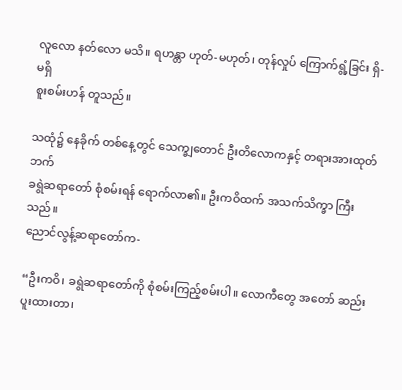လူလော နတ်လော မသိ။ ရဟန္တာ ဟုတ်-မဟုတ်၊ တုန်လှုပ် ကြောက်ရွံ့ခြင်း ရှိ-မရှိ
စူးစမ်းဟန် တူသည်။

သထုံ၌ နေခိုက် တစ်နေ့တွင် သေက္ချတောင် ဦးတိလောကနှင့် တရားအားထုတ်ဘက်
ခရွဲဆရာတော် စုံစမ်းရန် ရောက်လာ၏။ ဦးကဝိထက် အသက်သိက္ခာ ကြီးသည်။
ညောင်လွန့်ဆရာတော်က-

“ဦးကဝိ၊ ခရွဲဆရာတော်ကို စုံစမ်းကြည့်စမ်းပါ။ လောကီတွေ အတော် ဆည်းပူးထားတာ၊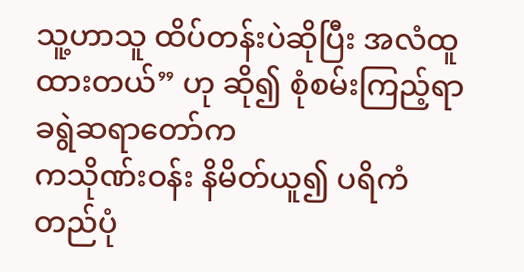သူ့ဟာသူ ထိပ်တန်းပဲဆိုပြီး အလံထူထားတယ်” ဟု ဆို၍ စုံစမ်းကြည့်ရာ ခရွဲဆရာတော်က
ကသိုဏ်းဝန်း နိမိတ်ယူ၍ ပရိကံ တည်ပုံ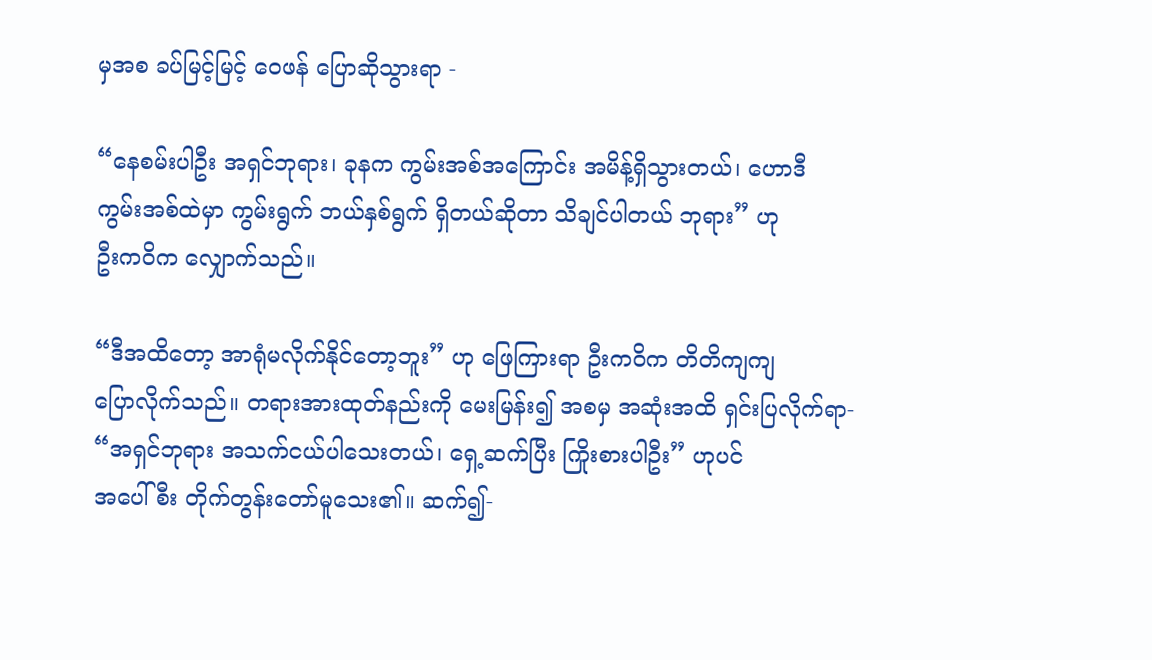မှအစ ခပ်မြင့်မြင့် ဝေဖန် ပြောဆိုသွားရာ -

“နေစမ်းပါဦး အရှင်ဘုရား၊ ခုနက ကွမ်းအစ်အကြောင်း အမိန့်ရှိသွားတယ်၊ ဟောဒီ
ကွမ်းအစ်ထဲမှာ ကွမ်းရွက် ဘယ်နှစ်ရွက် ရှိတယ်ဆိုတာ သိချင်ပါတယ် ဘုရား” ဟု
ဦးကဝိက လျှောက်သည်။

“ဒီအထိတော့ အာရုံမလိုက်နိုင်တော့ဘူး” ဟု ဖြေကြားရာ ဦးကဝိက တိတိကျကျ
ပြောလိုက်သည်။ တရားအားထုတ်နည်းကို မေးမြန်း၍ အစမှ အဆုံးအထိ ရှင်းပြလိုက်ရာ-
“အရှင်ဘုရား အသက်ငယ်ပါသေးတယ်၊ ရှေ့ဆက်ပြီး ကြိုးစားပါဦး” ဟုပင်
အပေါ်စီး တိုက်တွန်းတော်မူသေး၏။ ဆက်၍-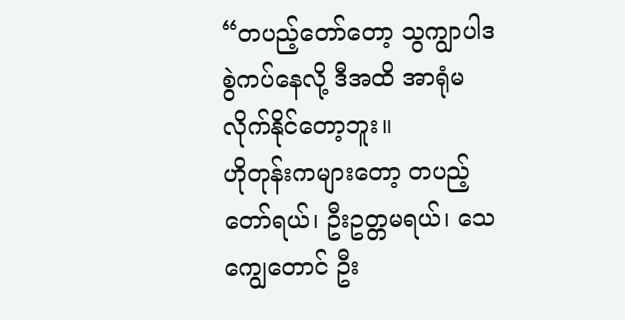“တပည့်တော်တော့ သွကျွာပါဒ စွဲကပ်နေလို့ ဒီအထိ အာရုံမလိုက်နိုင်တော့ဘူး။
ဟိုတုန်းကများတော့ တပည့်တော်ရယ်၊ ဦးဥတ္တမရယ်၊ သေကျွေတောင် ဦး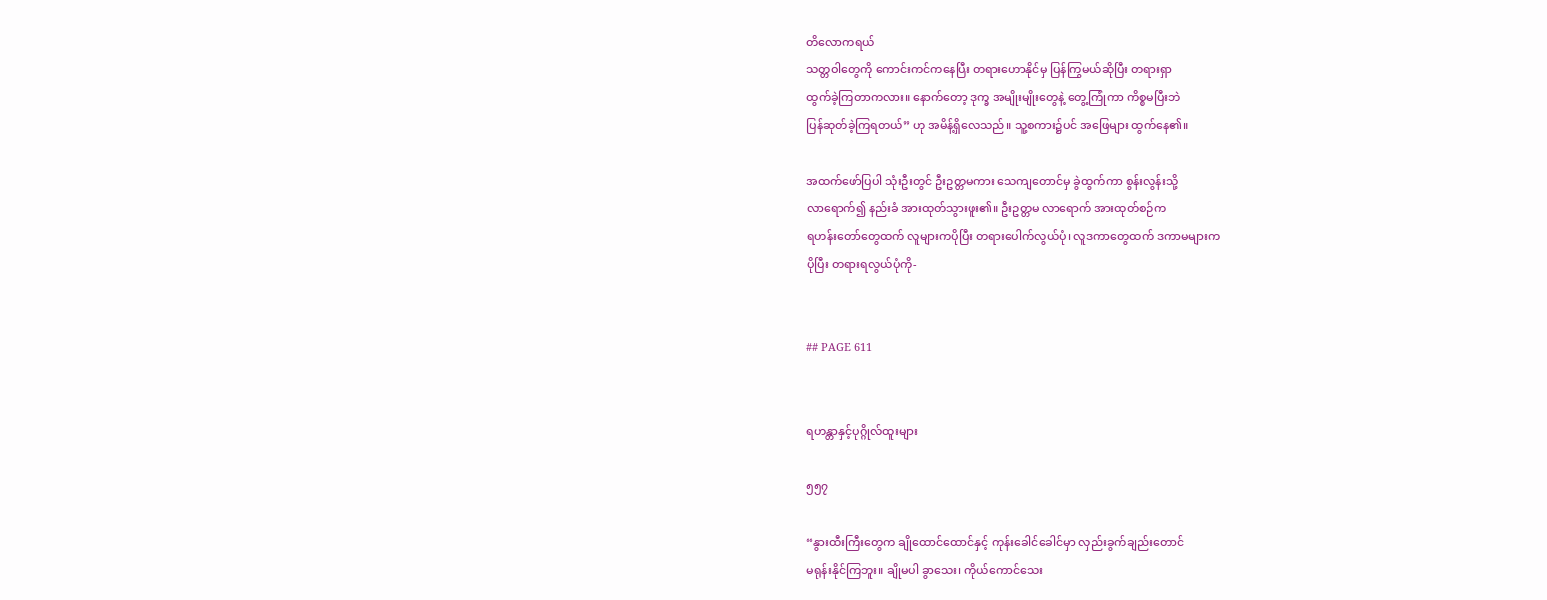တိလောကရယ်
သတ္တဝါတွေကို ကောင်းကင်ကနေပြီး တရားဟောနိုင်မှ ပြန်ကြွမယ်ဆိုပြီး တရားရှာ
ထွက်ခဲ့ကြတာကလား။ နောက်တော့ ဒုက္ခ အမျိုးမျိုးတွေနဲ့ တွေ့ကြုံကာ ကိစ္စမပြီးဘဲ
ပြန်ဆုတ်ခဲ့ကြရတယ်” ဟု အမိန့်ရှိလေသည်။ သူ့စကား၌ပင် အဖြေများ ထွက်နေ၏။

အထက်ဖော်ပြပါ သုံးဦးတွင် ဦးဥတ္တမကား သေကျတောင်မှ ခွဲထွက်ကာ စွန်းလွန်းသို့
လာရောက်၍ နည်းခံ အားထုတ်သွားဖူး၏။ ဦးဥတ္တမ လာရောက် အားထုတ်စဉ်က
ရဟန်းတော်တွေထက် လူများကပိုပြီး တရားပေါက်လွယ်ပုံ၊ လူဒကာတွေထက် ဒကာမများက
ပိုပြီး တရားရလွယ်ပုံကို-


## PAGE 611


ရဟန္တာနှင့်ပုဂ္ဂိုလ်ထူးများ

၅၅၇

“နွားထီးကြီးတွေက ချိုထောင်ထောင်နှင့် ကုန်းခေါင်ခေါင်မှာ လှည်းခွက်ချည်းတောင်
မရုန်းနိုင်ကြဘူး။ ချိုမပါ ခွာသေး၊ ကိုယ်ကောင်သေး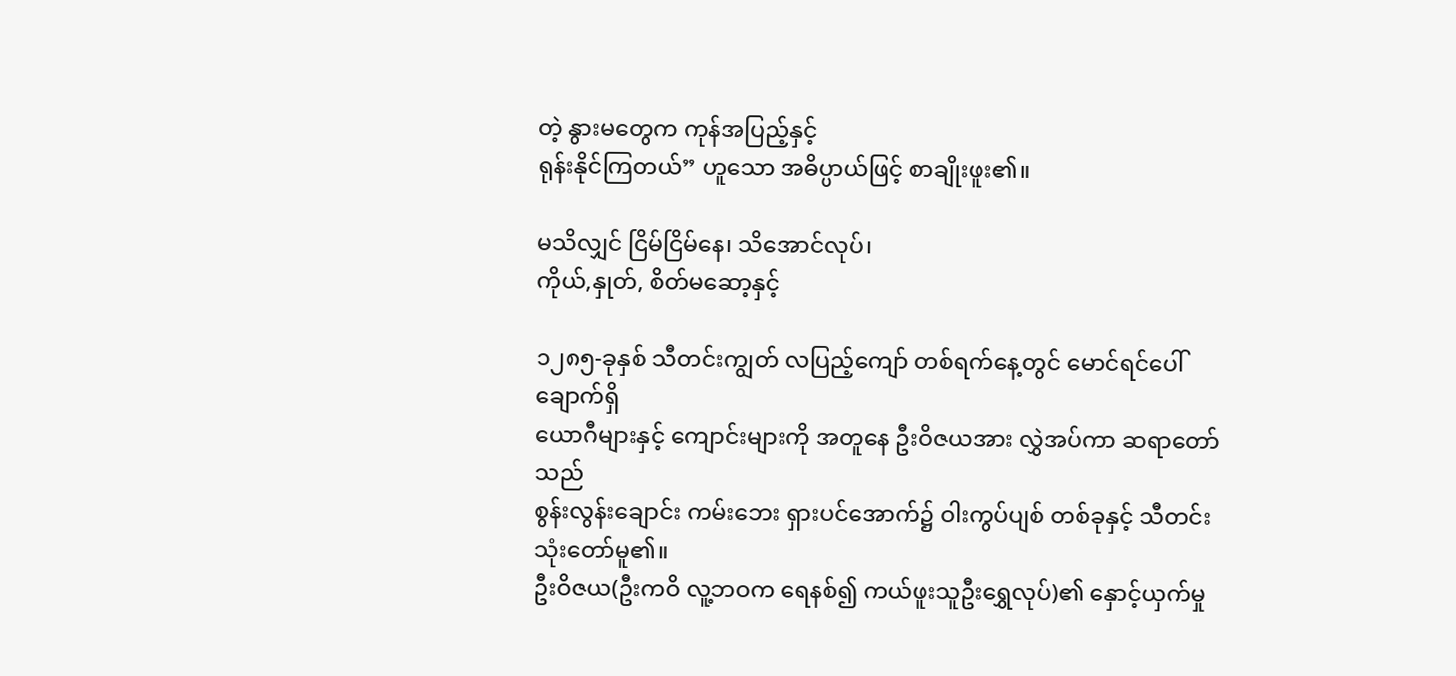တဲ့ နွားမတွေက ကုန်အပြည့်နှင့်
ရုန်းနိုင်ကြတယ်” ဟူသော အဓိပ္ပာယ်ဖြင့် စာချိုးဖူး၏။

မသိလျှင် ငြိမ်ငြိမ်နေ၊ သိအောင်လုပ်၊
ကိုယ်,နှုတ်, စိတ်မဆော့နှင့်

၁၂၈၅-ခုနှစ် သီတင်းကျွတ် လပြည့်ကျော် တစ်ရက်နေ့တွင် မောင်ရင်ပေါ်ချောက်ရှိ
ယောဂီများနှင့် ကျောင်းများကို အတူနေ ဦးဝိဇယအား လွှဲအပ်ကာ ဆရာတော်သည်
စွန်းလွန်းချောင်း ကမ်းဘေး ရှားပင်အောက်၌ ဝါးကွပ်ပျစ် တစ်ခုနှင့် သီတင်းသုံးတော်မူ၏။
ဦးဝိဇယ(ဦးကဝိ လူ့ဘဝက ရေနစ်၍ ကယ်ဖူးသူဦးရွှေလုပ်)၏ နှောင့်ယှက်မှု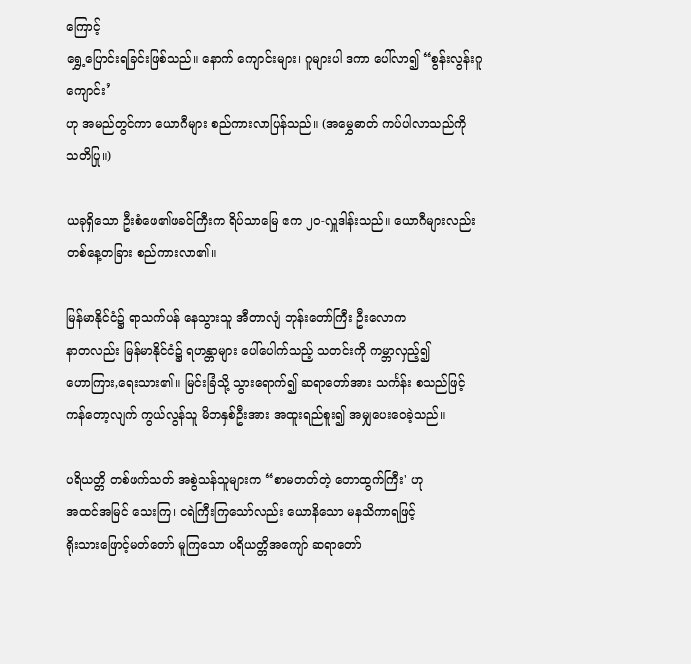ကြောင့်
ရွှေ့ပြောင်းရခြင်းဖြစ်သည်။ နောက် ကျောင်းများ၊ ဂူများပါ ဒကာ ပေါ်လာ၍ “စွန်းလွန်းဂူကျောင်း’
ဟု အမည်တွင်ကာ ယောဂီများ စည်ကားလာပြန်သည်။ (အမွှေဓာတ် ကပ်ပါလာသည်ကို
သတိပြု။)

ယခုရှိသော ဦးစံဖေ၏ဖခင်ကြီးက ရိပ်သာမြေ ဧက ၂၀-လှူဒါန်းသည်။ ယောဂီများလည်း
တစ်နေ့တခြား စည်ကားလာ၏။

မြန်မာနိုင်ငံ၌ ရာသက်ပန် နေသွားသူ အီတာလျံ ဘုန်းတော်ကြီး ဦးလောက
နာတလည်း မြန်မာနိုင်ငံ၌ ရဟန္တာများ ပေါ်ပေါက်သည့် သတင်းကို ကမ္ဘာလှည့်၍
ဟောကြား,ရေးသား၏။ မြင်းခြံသို့ သွားရောက်၍ ဆရာတော်အား သင်္ကန်း စသည်ဖြင့်
ကန်တော့လျက် ကွယ်လွန်သူ မိဘနှစ်ဦးအား အထူးရည်စူး၍ အမျှပေးဝေခဲ့သည်။

ပရိယတ္တိ တစ်ဖက်သတ် အစွဲသန်သူများက “စာမတတ်တဲ့ တောထွက်ကြီး' ဟု
အထင်အမြင် သေးကြ၊ ငရဲကြီးကြသော်လည်း ယောနိသော မနသိကာရဖြင့်
ရိုးသားဖြောင့်မတ်တော် မူကြသော ပရိယတ္တိအကျော် ဆရာတော်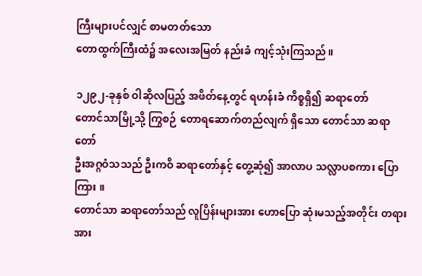ကြီးများပင်လျှင် စာမတတ်သော
တောထွက်ကြီးထံ၌ အလေးအမြတ် နည်းခံ ကျင့်သုံးကြသည်။

၁၂၉၂-ခုနှစ် ဝါဆိုလပြည့် အဖိတ်နေ့တွင် ရဟန်းခံ ကိစ္စရှိ၍ ဆရာတော်
တောင်သာမြို့သို့ ကြွစဉ် တောရဆောက်တည်လျက် ရှိသော တောင်သာ ဆရာတော်
ဦးအဂ္ဂဝံသသည် ဦးကဝိ ဆရာတော်နှင့် တွေ့ဆုံ၍ အာလာပ သလ္လာပစကား ပြောကြား ။
တောင်သာ ဆရာတော်သည် လူပြိန်းများအား ဟောပြော ဆုံးမသည့်အတိုင်း တရားအား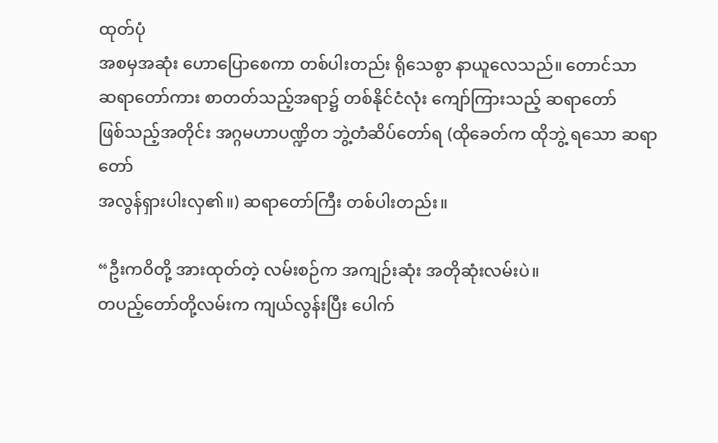ထုတ်ပုံ
အစမှအဆုံး ဟောပြောစေကာ တစ်ပါးတည်း ရိုသေစွာ နာယူလေသည်။ တောင်သာ
ဆရာတော်ကား စာတတ်သည့်အရာ၌ တစ်နိုင်ငံလုံး ကျော်ကြားသည့် ဆရာတော်
ဖြစ်သည့်အတိုင်း အဂ္ဂမဟာပဏ္ဍိတ ဘွဲ့တံဆိပ်တော်ရ (ထိုခေတ်က ထိုဘွဲ့ ရသော ဆရာတော်
အလွန်ရှားပါးလှ၏။) ဆရာတော်ကြီး တစ်ပါးတည်း။

“ဦးကဝိတို့ အားထုတ်တဲ့ လမ်းစဉ်က အကျဉ်းဆုံး အတိုဆုံးလမ်းပဲ။
တပည့်တော်တို့လမ်းက ကျယ်လွန်းပြီး ပေါက်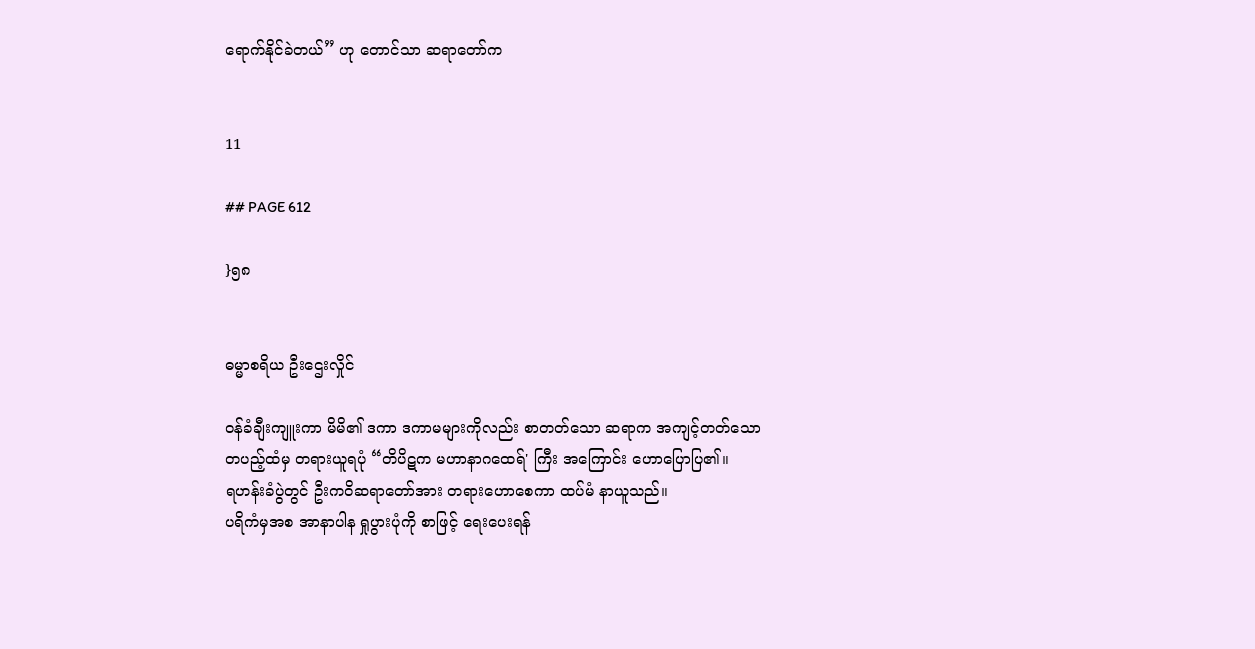ရောက်နိုင်ခဲတယ်” ဟု တောင်သာ ဆရာတော်က


11

## PAGE 612

}၅၈


ဓမ္မာစရိယ ဦးဌေးလှိုင်

ဝန်ခံချီးကျူးကာ မိမိ၏ ဒကာ ဒကာမများကိုလည်း စာတတ်သော ဆရာက အကျင့်တတ်သော
တပည့်ထံမှ တရားယူရပုံ “တိပိဋက မဟာနာဂထေရ်' ကြီး အကြောင်း ဟောပြောပြ၏။
ရဟန်းခံပွဲတွင် ဦးကဝိဆရာတော်အား တရားဟောစေကာ ထပ်မံ နာယူသည်။
ပရိကံမှအစ အာနာပါန ရှုပွားပုံကို စာဖြင့် ရေးပေးရန်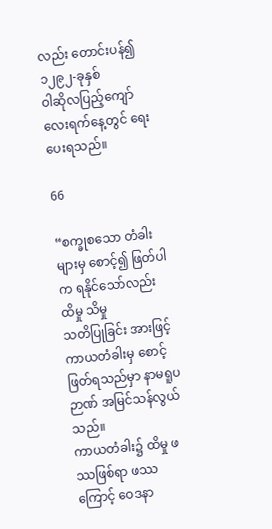လည်း တောင်းပန်၍ ၁၂၉၂-ခုနှစ်
ဝါဆိုလပြည့်ကျော် လေးရက်နေ့တွင် ရေးပေးရသည်။

66

“စက္ခုစသော တံခါးများမှ စောင့်၍ ဖြတ်ပါက ရနိုင်သော်လည်း ထိမှု သိမှု
သတိပြုခြင်း အားဖြင့် ကာယတံခါးမှ စောင့်ဖြတ်ရသည်မှာ နာမရူပဉာဏ် အမြင်သန်လွယ်သည်။
ကာယတံခါး၌ ထိမှု ဖဿဖြစ်ရာ ဖဿကြောင့် ဝေဒနာ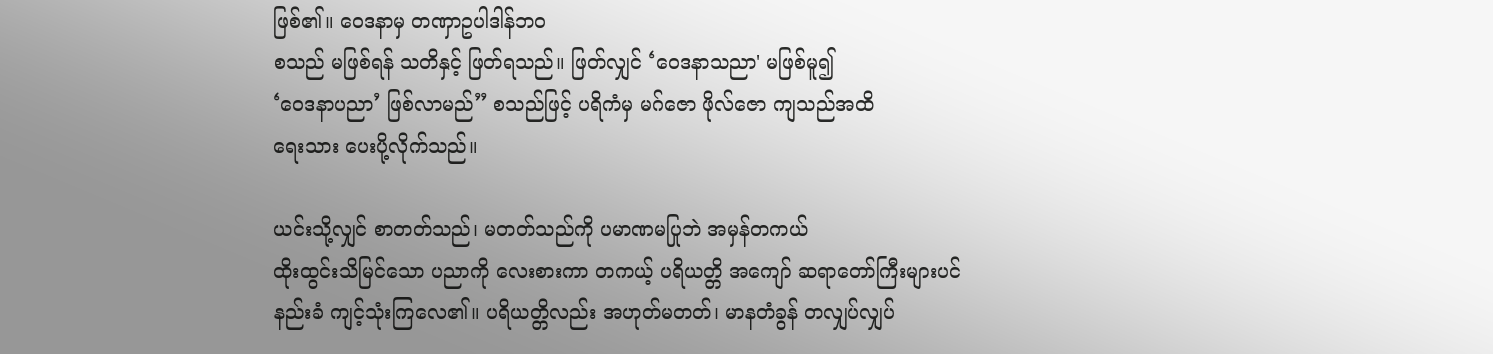ဖြစ်၏။ ဝေဒနာမှ တဏှာဥပါဒါန်ဘဝ
စသည် မဖြစ်ရန် သတိနှင့် ဖြတ်ရသည်။ ဖြတ်လျှင် ‘ဝေဒနာသညာ' မဖြစ်မူ၍
‘ဝေဒနာပညာ’ ဖြစ်လာမည်” စသည်ဖြင့် ပရိကံမှ မဂ်ဇော ဖိုလ်ဇော ကျသည်အထိ
ရေးသား ပေးပို့လိုက်သည်။

ယင်းသို့လျှင် စာတတ်သည်၊ မတတ်သည်ကို ပမာဏမပြုဘဲ အမှန်တကယ်
ထိုးထွင်းသိမြင်သော ပညာကို လေးစားကာ တကယ့် ပရိယတ္တိ အကျော် ဆရာတော်ကြီးများပင်
နည်းခံ ကျင့်သုံးကြလေ၏။ ပရိယတ္တိလည်း အဟုတ်မတတ်၊ မာနတံခွန် တလျှပ်လျှပ်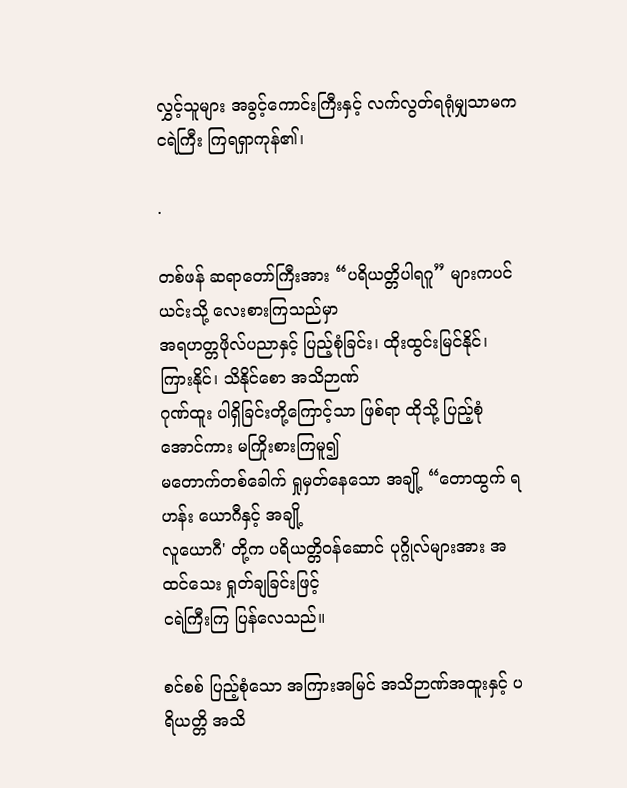လွှင့်သူများ အခွင့်ကောင်းကြီးနှင့် လက်လွတ်ရရုံမျှသာမက ငရဲကြီး ကြရရှာကုန်၏၊

.

တစ်ဖန် ဆရာတော်ကြီးအား “ပရိယတ္တိပါရဂူ” များကပင် ယင်းသို့ လေးစားကြသည်မှာ
အရဟတ္တဖိုလ်ပညာနှင့် ပြည့်စုံခြင်း၊ ထိုးထွင်းမြင်နိုင်၊ ကြားနိုင်၊ သိနိုင်စော အသိဉာဏ်
ဂုဏ်ထူး ပါရှိခြင်းတို့ကြောင့်သာ ဖြစ်ရာ ထိုသို့ ပြည့်စုံအောင်ကား မကြိုးစားကြမူ၍
မတောက်တစ်ခေါက် ရှုမှတ်နေသော အချို့ “တောထွက် ရဟန်း ယောဂီနှင့် အချို့
လူယောဂီ' တို့က ပရိယတ္တိဝန်ဆောင် ပုဂ္ဂိုလ်များအား အထင်သေး ရှုတ်ချခြင်းဖြင့်
ငရဲကြီးကြ ပြန်လေသည်။

စင်စစ် ပြည့်စုံသော အကြားအမြင် အသိဉာဏ်အထူးနှင့် ပရိယတ္တိ အသိ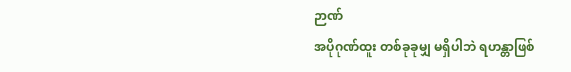ဉာဏ်
အပိုဂုဏ်ထူး တစ်ခုခုမျှ မရှိပါဘဲ ရဟန္တာဖြစ်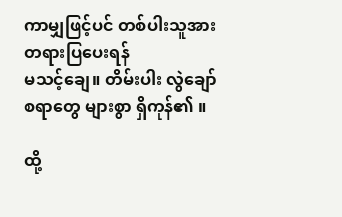ကာမျှဖြင့်ပင် တစ်ပါးသူအား တရားပြပေးရန်
မသင့်ချေ။ တိမ်းပါး လွဲချော်စရာတွေ များစွာ ရှိကုန်၏ ။

ထို့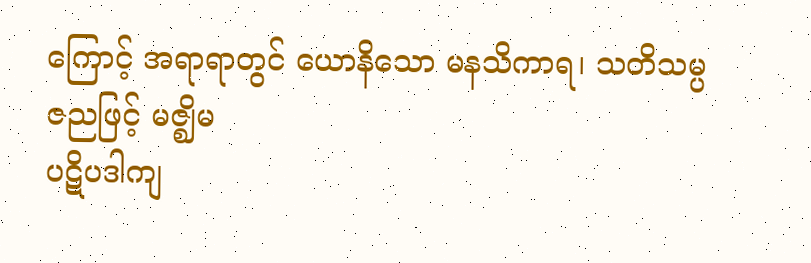ကြောင့် အရာရာတွင် ယောနိသော မနသိကာရ၊ သတိသမ္ပဇညဖြင့် မဇ္ဈိမ
ပဋိပဒါကျ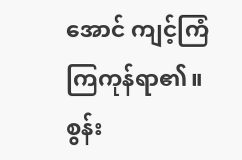အောင် ကျင့်ကြံ ကြကုန်ရာ၏။ စွန်း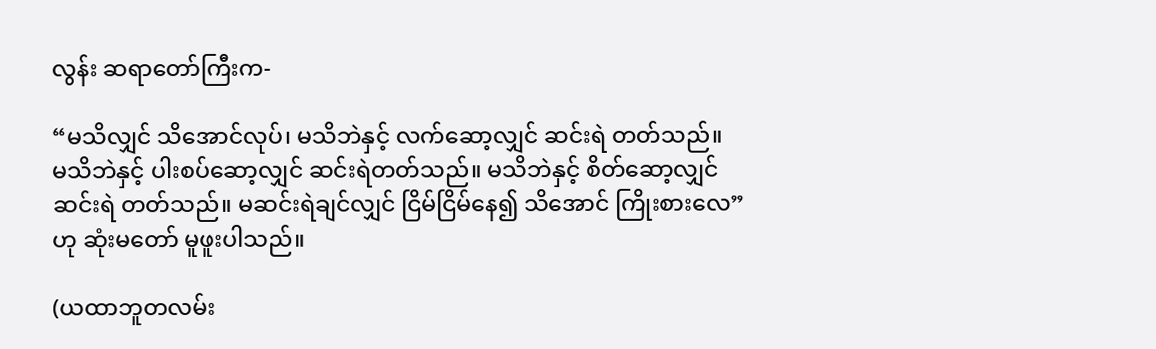လွန်း ဆရာတော်ကြီးက-

“မသိလျှင် သိအောင်လုပ်၊ မသိဘဲနှင့် လက်ဆော့လျှင် ဆင်းရဲ တတ်သည်။
မသိဘဲနှင့် ပါးစပ်ဆော့လျှင် ဆင်းရဲတတ်သည်။ မသိဘဲနှင့် စိတ်ဆော့လျှင်
ဆင်းရဲ တတ်သည်။ မဆင်းရဲချင်လျှင် ငြိမ်ငြိမ်နေ၍ သိအောင် ကြိုးစားလေ”
ဟု ဆုံးမတော် မူဖူးပါသည်။

(ယထာဘူတလမ်း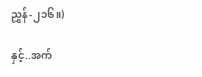ညွှန်-၂၁၆။)

နှင့်..အက်